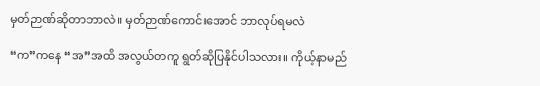မှတ်ဉာဏ်ဆိုတာဘာလဲ။ မှတ်ဉာဏ်ကောင်းအောင် ဘာလုပ်ရမလဲ

“က”ကနေ “အ”အထိ အလွယ်တကူ ရွတ်ဆိုပြနိုင်ပါသလား။ ကိုယ့်နာမည်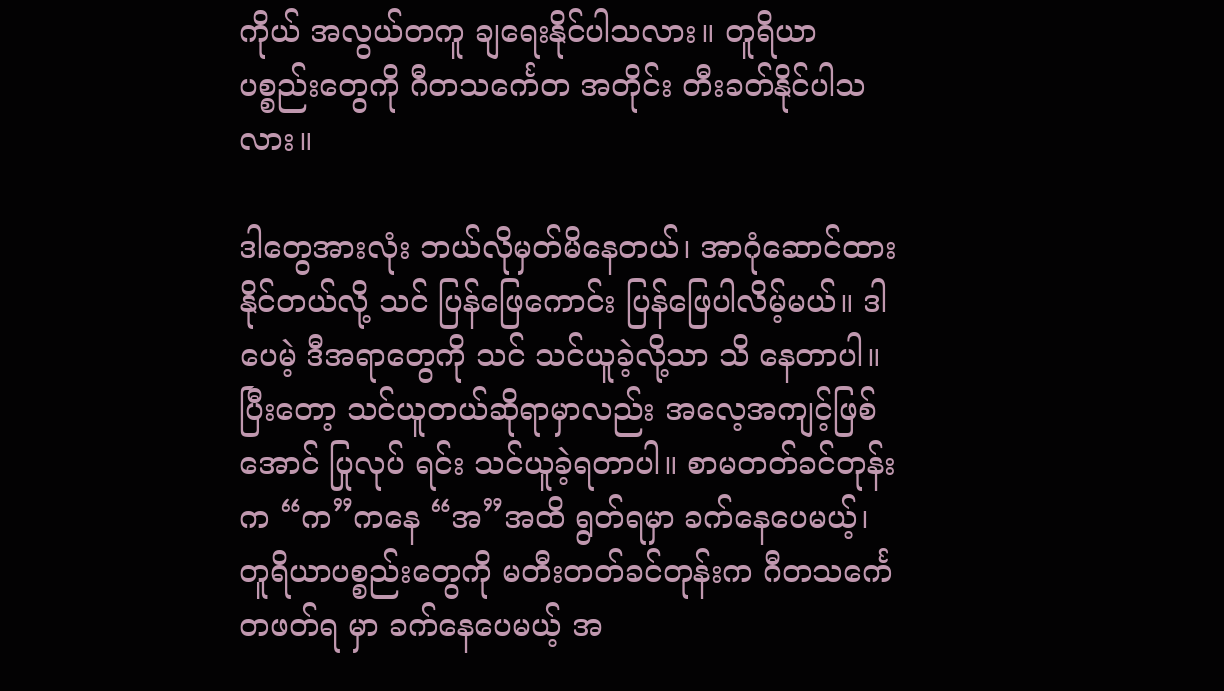ကိုယ် အလွယ်တကူ ချရေးနိုင်ပါသလား။ တူရိယာပစ္စည်းတွေကို ဂီတသင်္ကေတ အတိုင်း တီးခတ်နိုင်ပါသလား။

ဒါတွေအားလုံး ဘယ်လိုမှတ်မိနေတယ်၊ အာဂုံဆောင်ထားနိုင်တယ်လို့ သင် ပြန်ဖြေကောင်း ပြန်ဖြေပါလိမ့်မယ်။ ဒါပေမဲ့ ဒီအရာတွေကို သင် သင်ယူခဲ့လို့သာ သိ နေတာပါ။ ပြီးတော့ သင်ယူတယ်ဆိုရာမှာလည်း အလေ့အကျင့်ဖြစ်အောင် ပြုလုပ် ရင်း သင်ယူခဲ့ရတာပါ။ စာမတတ်ခင်တုန်းက “က”ကနေ “အ”အထိ ရွတ်ရမှာ ခက်နေပေမယ့်၊ တူရိယာပစ္စည်းတွေကို မတီးတတ်ခင်တုန်းက ဂီတသင်္ကေတဖတ်ရ မှာ ခက်နေပေမယ့် အ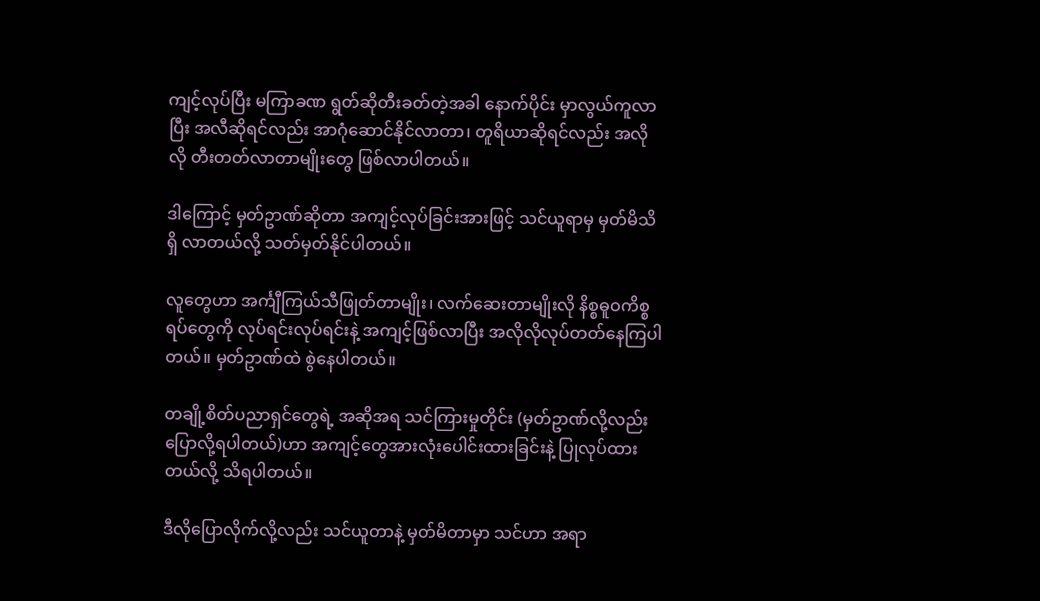ကျင့်လုပ်ပြီး မကြာခဏ ရွတ်ဆိုတီးခတ်တဲ့အခါ နောက်ပိုင်း မှာလွယ်ကူလာပြီး အလီဆိုရင်လည်း အာဂုံဆောင်နိုင်လာတာ၊ တူရိယာဆိုရင်လည်း အလိုလို တီးတတ်လာတာမျိုးတွေ ဖြစ်လာပါတယ်။

ဒါကြောင့် မှတ်ဥာဏ်ဆိုတာ အကျင့်လုပ်ခြင်းအားဖြင့် သင်ယူရာမှ မှတ်မိသိရှိ လာတယ်လို့ သတ်မှတ်နိုင်ပါတယ်။

လူတွေဟာ အင်္ကျီကြယ်သီဖြုတ်တာမျိုး၊ လက်ဆေးတာမျိုးလို နိစ္စဓူဝကိစ္စ ရပ်တွေကို လုပ်ရင်းလုပ်ရင်းနဲ့ အကျင့်ဖြစ်လာပြီး အလိုလိုလုပ်တတ်နေကြပါတယ်။ မှတ်ဥာဏ်ထဲ စွဲနေပါတယ်။

တချို့စိတ်ပညာရှင်တွေရဲ့ အဆိုအရ သင်ကြားမှုတိုင်း (မှတ်ဥာဏ်လို့လည်း ပြောလို့ရပါတယ်)ဟာ အကျင့်တွေအားလုံးပေါင်းထားခြင်းနဲ့ ပြုလုပ်ထားတယ်လို့ သိရပါတယ်။

ဒီလိုပြောလိုက်လို့လည်း သင်ယူတာနဲ့ မှတ်မိတာမှာ သင်ဟာ အရာ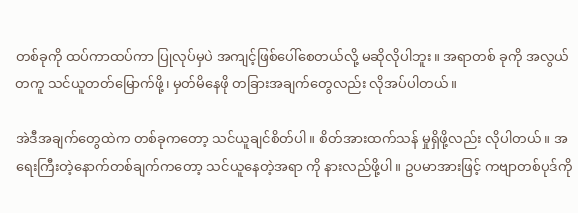တစ်ခုကို ထပ်ကာထပ်ကာ ပြုလုပ်မှပဲ အကျင့်ဖြစ်ပေါ်စေတယ်လို့ မဆိုလိုပါဘူး။ အရာတစ် ခုကို အလွယ်တကူ သင်ယူတတ်မြောက်ဖို့၊ မှတ်မိနေဖို တခြားအချက်တွေလည်း လိုအပ်ပါတယ်။

အဲဒီအချက်တွေထဲက တစ်ခုကတော့ သင်ယူချင်စိတ်ပါ။ စိတ်အားထက်သန် မှုရှိဖို့လည်း လိုပါတယ်။ အရေးကြီးတဲ့နောက်တစ်ချက်ကတော့ သင်ယူနေတဲ့အရာ ကို နားလည်ဖို့ပါ။ ဥပမာအားဖြင့် ကဗျာတစ်ပုဒ်ကို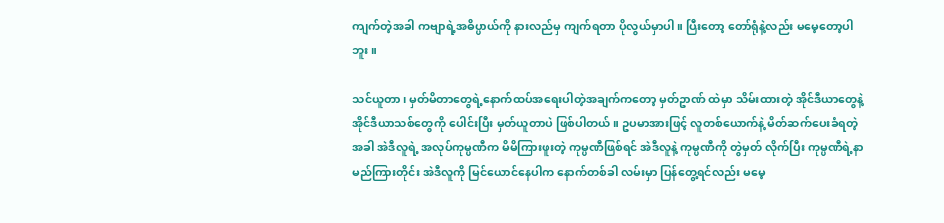ကျက်တဲ့အခါ ကဗျာရဲ့အဓိပ္ပာယ်ကို နားလည်မှ ကျက်ရတာ ပိုလွယ်မှာပါ။ ပြီးတော့ တော်ရုံနဲ့လည်း မမေ့တော့ပါဘူး။

သင်ယူတာ၊ မှတ်မိတာတွေရဲ့နောက်ထပ်အရေးပါတဲ့အချက်ကတော့ မှတ်ဥာဏ် ထဲမှာ သိမ်းထားတဲ့ အိုင်ဒီယာတွေနဲ့ အိုင်ဒီယာသစ်တွေကို ပေါင်းပြီး မှတ်ယူတာပဲ ဖြစ်ပါတယ်။ ဥပမာအားဖြင့် လူတစ်ယောက်နဲ့ မိတ်ဆက်ပေးခံရတဲ့အခါ အဲဒီလူရဲ့ အလုပ်ကုမ္ပဏီက မိမိကြားဖူးတဲ့ ကုမ္ပဏီဖြစ်ရင် အဲဒီလူနဲ့ ကုမ္ပဏီကို တွဲမှတ် လိုက်ပြီး ကုမ္ပဏီရဲ့နာမည်ကြားတိုင်း အဲဒီလူကို မြင်ယောင်နေပါက နောက်တစ်ခါ လမ်းမှာ ပြန်တွေ့ရင်လည်း မမေ့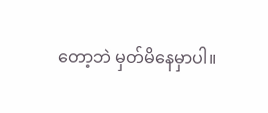တော့ဘဲ မှတ်မိနေမှာပါ။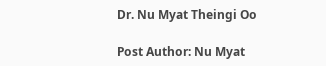Dr. Nu Myat Theingi Oo

Post Author: Nu Myat